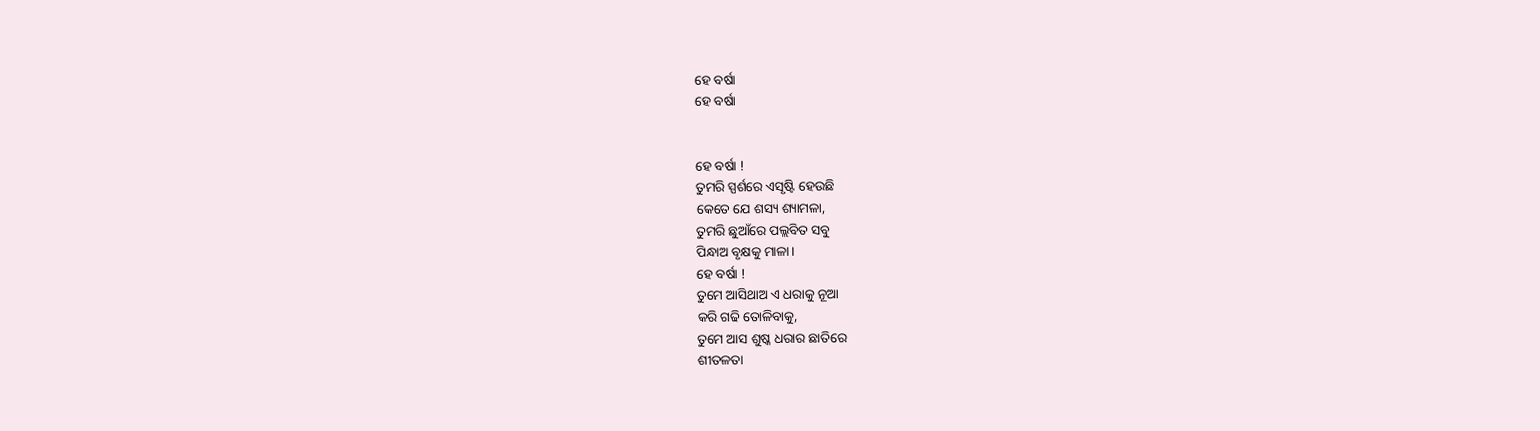ହେ ବର୍ଷା
ହେ ବର୍ଷା


ହେ ବର୍ଷା !
ତୁମରି ସ୍ପର୍ଶରେ ଏସୃଷ୍ଟି ହେଉଛି
କେତେ ଯେ ଶସ୍ୟ ଶ୍ୟାମଳା,
ତୁମରି ଛୁଆଁରେ ପଲ୍ଲବିତ ସବୁ
ପିନ୍ଧାଅ ବୃକ୍ଷକୁ ମାଳା।
ହେ ବର୍ଷା !
ତୁମେ ଆସିଥାଅ ଏ ଧରାକୁ ନୂଆ
କରି ଗଢି ତୋଳିବାକୁ,
ତୁମେ ଆସ ଶୁଷ୍କ ଧରାର ଛାତିରେ
ଶୀତଳତା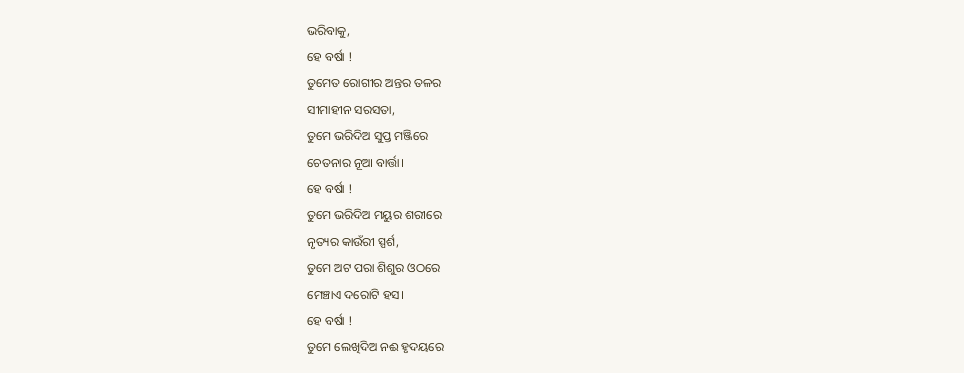ଭରିବାକୁ,
ହେ ବର୍ଷା !
ତୁମେତ ରୋଗୀର ଅନ୍ତର ତଳର
ସୀମାହୀନ ସରସତା,
ତୁମେ ଭରିଦିଅ ସୁପ୍ତ ମଞ୍ଜିରେ
ଚେତନାର ନୂଆ ବାର୍ତ୍ତା।
ହେ ବର୍ଷା !
ତୁମେ ଭରିଦିଅ ମୟୁର ଶରୀରେ
ନୃତ୍ୟର କାଉଁରୀ ସ୍ପର୍ଶ,
ତୁମେ ଅଟ ପରା ଶିଶୁର ଓଠରେ
ମେଞ୍ଚାଏ ଦରୋଟି ହସ।
ହେ ବର୍ଷା !
ତୁମେ ଲେଖିଦିଅ ନଈ ହୃଦୟରେ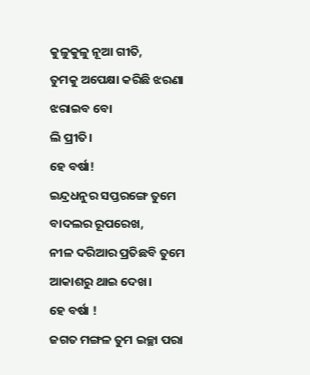କୁଳୁକୁଳୁ ନୂଆ ଗୀତି,
ତୁମକୁ ଅପେକ୍ଷା କରିଛି ଝରଣା
ଝରାଇବ ବୋ
ଲି ପ୍ରୀତି।
ହେ ବର୍ଷା!
ଇନ୍ଦ୍ରଧନୁର ସପ୍ତରଙ୍ଗେ ତୁମେ
ବାଦଲର ରୂପରେଖ,
ନୀଳ ଦରିଆର ପ୍ରତିଛବି ତୁମେ
ଆକାଶରୁ ଥାଇ ଦେଖ।
ହେ ବର୍ଷା !
ଜଗତ ମଙ୍ଗଳ ତୁମ ଇଚ୍ଛା ପରା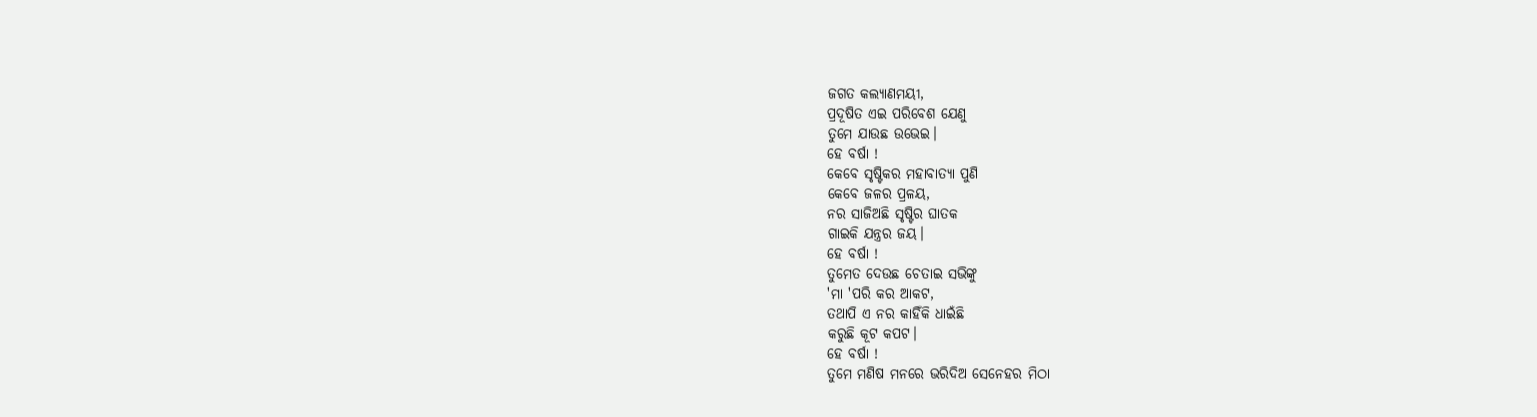ଜଗତ କଲ୍ୟାଣମୟୀ,
ପ୍ରଦୂଷିତ ଏଇ ପରିବେଶ ଯେଣୁ
ତୁମେ ଯାଉଛ ଉଭେଇ।
ହେ ବର୍ଷା !
କେବେ ସୃଷ୍ଟିକର ମହାବାତ୍ୟା ପୁଣି
କେବେ ଜଳର ପ୍ରଳୟ,
ନର ସାଜିଅଛି ସୃଷ୍ଟିର ଘାତକ
ଗାଇକି ଯନ୍ତ୍ରର ଜୟ।
ହେ ବର୍ଷା !
ତୁମେତ ଦେଉଛ ଚେତାଇ ସଭିଙ୍କୁ
'ମା 'ପରି କର ଆକଟ,
ତଥାପି ଏ ନର କାହିଁକି ଧାଇଁଛି
କରୁଛି କୂଟ କପଟ।
ହେ ବର୍ଷା !
ତୁମେ ମଣିଷ ମନରେ ଭରିଦିଅ ସେନେହର ମିଠା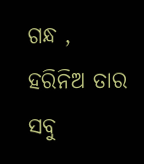ଗନ୍ଧ ,
ହରିନିଅ ତାର ସବୁ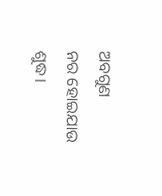ଅବଗୁଣ
ନର ହୋଇଯାଉ ଶୁଦ୍ଧ।